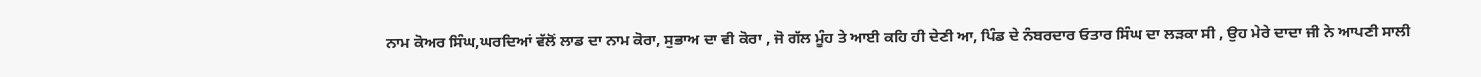ਨਾਮ ਕੋਅਰ ਸਿੰਘ,ਘਰਦਿਆਂ ਵੱਲੋਂ ਲਾਡ ਦਾ ਨਾਮ ਕੋਰਾ, ਸੁਭਾਅ ਦਾ ਵੀ ਕੋਰਾ , ਜੋ ਗੱਲ ਮੂੰਹ ਤੇ ਆਈ ਕਹਿ ਹੀ ਦੇਣੀ ਆ, ਪਿੰਡ ਦੇ ਨੰਬਰਦਾਰ ਓਤਾਰ ਸਿੰਘ ਦਾ ਲੜਕਾ ਸੀ , ਉਹ ਮੇਰੇ ਦਾਦਾ ਜੀ ਨੇ ਆਪਣੀ ਸਾਲੀ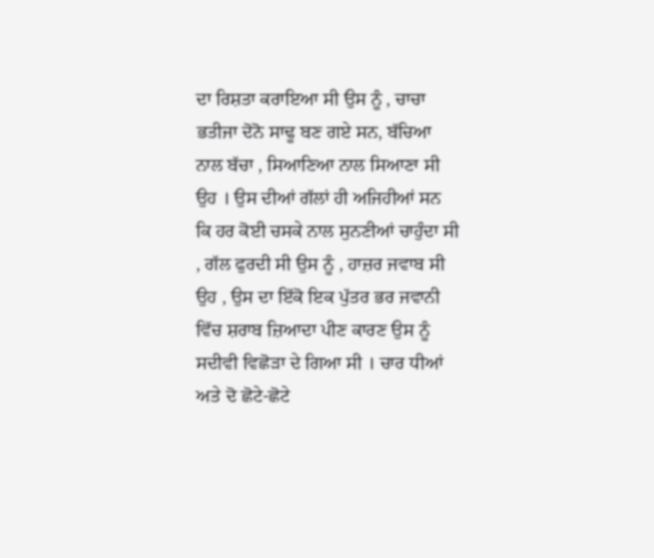ਦਾ ਰਿਸ਼ਤਾ ਕਰਾਇਆ ਸੀ ਉਸ ਨੂੰ , ਚਾਚਾ ਭਤੀਜਾ ਦੋਨੋ ਸਾਢੂ ਬਣ ਗਏ ਸਨ, ਬੱਚਿਆ ਨਾਲ ਬੱਚਾ , ਸਿਆਣਿਆ ਨਾਲ ਸਿਆਣਾ ਸੀ ਉਹ । ਉਸ ਦੀਆਂ ਗੱਲਾਂ ਹੀ ਅਜਿਹੀਆਂ ਸਨ ਕਿ ਹਰ ਕੋਈ ਚਸਕੇ ਨਾਲ ਸੁਨਣੀਆਂ ਚਾਹੁੰਦਾ ਸੀ , ਗੱਲ ਫੁਰਦੀ ਸੀ ਉਸ ਨੂੰ , ਹਾਜ਼ਰ ਜਵਾਬ ਸੀ ਉਹ , ਉਸ ਦਾ ਇੱਕੋ ਇਕ ਪੁੱਤਰ ਭਰ ਜਵਾਨੀ ਵਿੱਚ ਸ਼ਰਾਬ ਜ਼ਿਆਦਾ ਪੀਣ ਕਾਰਣ ਉਸ ਨੂੰ ਸਦੀਵੀ ਵਿਛੋੜਾ ਦੇ ਗਿਆ ਸੀ । ਚਾਰ ਧੀਆਂ ਅਤੇ ਦੋ ਛੋਟੇ-ਛੋਟੇ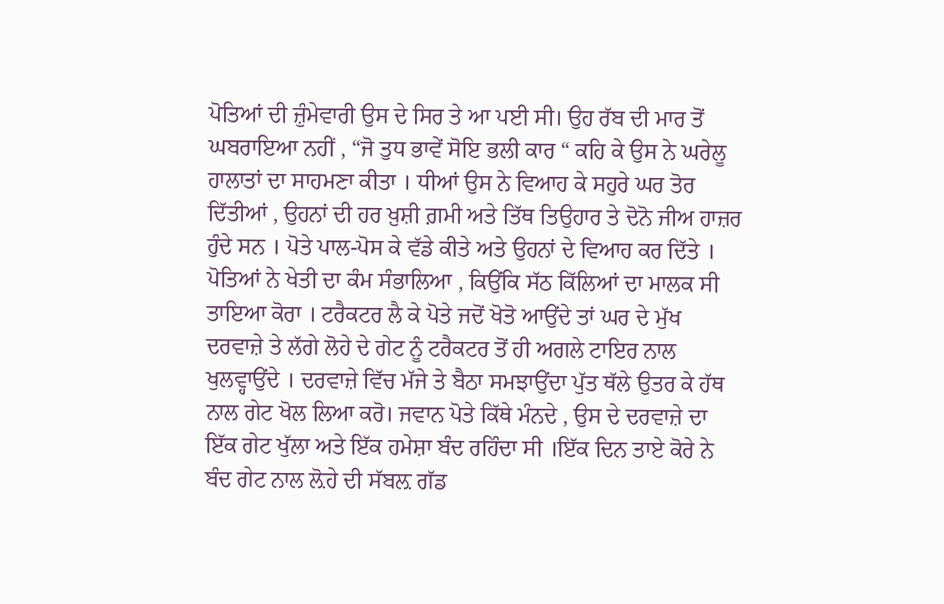ਪੋਤਿਆਂ ਦੀ ਜ਼ੁੰਮੇਵਾਰੀ ਉਸ ਦੇ ਸਿਰ ਤੇ ਆ ਪਈ ਸੀ। ਉਹ ਰੱਬ ਦੀ ਮਾਰ ਤੋਂ ਘਬਰਾਇਆ ਨਹੀਂ , “ਜੋ ਤੁਧ ਭਾਵੇਂ ਸੋਇ ਭਲੀ ਕਾਰ “ ਕਹਿ ਕੇ ਉਸ ਨੇ ਘਰੇਲੂ ਹਾਲਾਤਾਂ ਦਾ ਸਾਹਮਣਾ ਕੀਤਾ । ਧੀਆਂ ਉਸ ਨੇ ਵਿਆਹ ਕੇ ਸਹੁਰੇ ਘਰ ਤੋਰ ਦਿੱਤੀਆਂ , ਉਹਨਾਂ ਦੀ ਹਰ ਖ਼ੁਸ਼ੀ ਗ਼ਮੀ ਅਤੇ ਤਿੱਥ ਤਿਉਹਾਰ ਤੇ ਦੋਨੋ ਜੀਅ ਹਾਜ਼ਰ ਹੁੰਦੇ ਸਨ । ਪੋਤੇ ਪਾਲ-ਪੋਸ ਕੇ ਵੱਡੇ ਕੀਤੇ ਅਤੇ ਉਹਨਾਂ ਦੇ ਵਿਆਹ ਕਰ ਦਿੱਤੇ । ਪੋਤਿਆਂ ਨੇ ਖੇਤੀ ਦਾ ਕੰਮ ਸੰਭਾਲਿਆ , ਕਿਉਂਕਿ ਸੱਠ ਕਿੱਲਿਆਂ ਦਾ ਮਾਲਕ ਸੀ ਤਾਇਆ ਕੋਰਾ । ਟਰੈਕਟਰ ਲੈ ਕੇ ਪੋਤੇ ਜਦੋਂ ਖੋਤੋ ਆਉਂਦੇ ਤਾਂ ਘਰ ਦੇ ਮੁੱਖ ਦਰਵਾਜ਼ੇ ਤੇ ਲੱਗੇ ਲੋਹੇ ਦੇ ਗੇਟ ਨੂੰ ਟਰੈਕਟਰ ਤੋਂ ਹੀ ਅਗਲੇ ਟਾਇਰ ਨਾਲ ਖੁਲਵ੍ਹਾਉਂਦੇ । ਦਰਵਾਜ਼ੇ ਵਿੱਚ ਮੱਜੇ ਤੇ ਬੈਠਾ ਸਮਝਾਉਂਦਾ ਪੁੱਤ ਥੱਲੇ ਉਤਰ ਕੇ ਹੱਥ ਨਾਲ ਗੇਟ ਖੋਲ ਲਿਆ ਕਰੋ। ਜਵਾਨ ਪੋਤੇ ਕਿੱਥੇ ਮੰਨਦੇ , ਉਸ ਦੇ ਦਰਵਾਜ਼ੇ ਦਾ ਇੱਕ ਗੇਟ ਖੁੱਲਾ ਅਤੇ ਇੱਕ ਹਮੇਸ਼ਾ ਬੰਦ ਰਹਿੰਦਾ ਸੀ ।ਇੱਕ ਦਿਨ ਤਾਏ ਕੋਰੇ ਨੇ ਬੰਦ ਗੇਟ ਨਾਲ ਲ਼ੋਹੇ ਦੀ ਸੱਬਲ਼ ਗੱਡ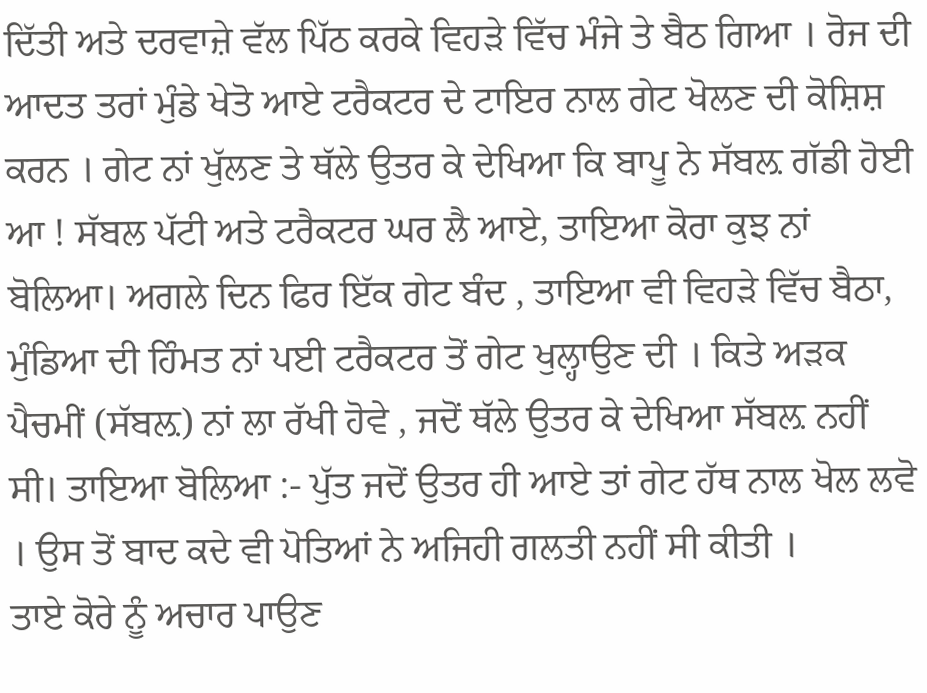ਦਿੱਤੀ ਅਤੇ ਦਰਵਾਜ਼ੇ ਵੱਲ ਪਿੱਠ ਕਰਕੇ ਵਿਹੜੇ ਵਿੱਚ ਮੰਜੇ ਤੇ ਬੈਠ ਗਿਆ । ਰੋਜ ਦੀ ਆਦਤ ਤਰਾਂ ਮੁੰਡੇ ਖੇਤੋ ਆਏ ਟਰੈਕਟਰ ਦੇ ਟਾਇਰ ਨਾਲ ਗੇਟ ਖੋਲਣ ਦੀ ਕੋਸ਼ਿਸ਼ ਕਰਨ । ਗੇਟ ਨਾਂ ਖੁੱਲਣ ਤੇ ਥੱਲੇ ਉਤਰ ਕੇ ਦੇਖਿਆ ਕਿ ਬਾਪੂ ਨੇ ਸੱਬਲ਼ ਗੱਡੀ ਹੋਈ ਆ ! ਸੱਬਲ ਪੱਟੀ ਅਤੇ ਟਰੈਕਟਰ ਘਰ ਲੈ ਆਏ, ਤਾਇਆ ਕੋਰਾ ਕੁਝ ਨਾਂ ਬੋਲਿਆ। ਅਗਲੇ ਦਿਨ ਫਿਰ ਇੱਕ ਗੇਟ ਬੰਦ , ਤਾਇਆ ਵੀ ਵਿਹੜੇ ਵਿੱਚ ਬੈਠਾ, ਮੁੰਡਿਆ ਦੀ ਹਿੰਮਤ ਨਾਂ ਪਈ ਟਰੈਕਟਰ ਤੋਂ ਗੇਟ ਖੁਲ੍ਹਾਉਣ ਦੀ । ਕਿਤੇ ਅੜਕ ਪੈਚਮੀਂ (ਸੱਬਲ਼) ਨਾਂ ਲਾ ਰੱਖੀ ਹੋਵੇ , ਜਦੋਂ ਥੱਲੇ ਉਤਰ ਕੇ ਦੇਖਿਆ ਸੱਬਲ਼ ਨਹੀਂ ਸੀ। ਤਾਇਆ ਬੋਲਿਆ :- ਪੁੱਤ ਜਦੋਂ ਉਤਰ ਹੀ ਆਏ ਤਾਂ ਗੇਟ ਹੱਥ ਨਾਲ ਖੋਲ ਲਵੋ । ਉਸ ਤੋਂ ਬਾਦ ਕਦੇ ਵੀ ਪੋਤਿਆਂ ਨੇ ਅਜਿਹੀ ਗਲਤੀ ਨਹੀਂ ਸੀ ਕੀਤੀ ।
ਤਾਏ ਕੋਰੇ ਨੂੰ ਅਚਾਰ ਪਾਉਣ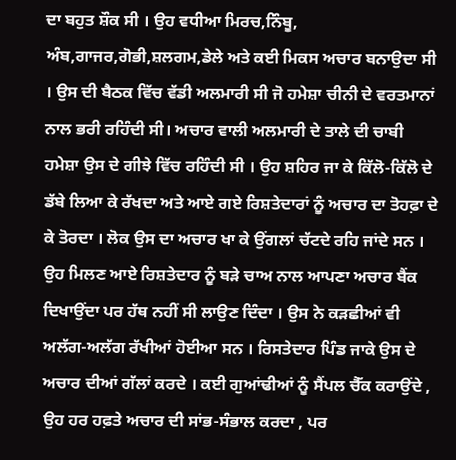ਦਾ ਬਹੁਤ ਸ਼ੌਕ ਸੀ । ਉਹ ਵਧੀਆ ਮਿਰਚ,ਨਿੰਬੂ, ਅੰਬ,ਗਾਜਰ,ਗੋਭੀ,ਸ਼ਲਗਮ,ਡੇਲੇ ਅਤੇ ਕਈ ਮਿਕਸ ਅਚਾਰ ਬਨਾਉਦਾ ਸੀ । ਉਸ ਦੀ ਬੈਠਕ ਵਿੱਚ ਵੱਡੀ ਅਲਮਾਰੀ ਸੀ ਜੋ ਹਮੇਸ਼ਾ ਚੀਨੀ ਦੇ ਵਰਤਮਾਨਾਂ ਨਾਲ ਭਰੀ ਰਹਿੰਦੀ ਸੀ। ਅਚਾਰ ਵਾਲੀ ਅਲਮਾਰੀ ਦੇ ਤਾਲੇ ਦੀ ਚਾਬੀ ਹਮੇਸ਼ਾ ਉਸ ਦੇ ਗੀਝੇ ਵਿੱਚ ਰਹਿੰਦੀ ਸੀ । ਉਹ ਸ਼ਹਿਰ ਜਾ ਕੇ ਕਿੱਲੋ-ਕਿੱਲੋ ਦੇ ਡੱਬੇ ਲਿਆ ਕੇ ਰੱਖਦਾ ਅਤੇ ਆਏ ਗਏ ਰਿਸ਼ਤੇਦਾਰਾਂ ਨੂੰ ਅਚਾਰ ਦਾ ਤੋਹਫ਼ਾ ਦੇ ਕੇ ਤੋਰਦਾ । ਲੋਕ ਉਸ ਦਾ ਅਚਾਰ ਖਾ ਕੇ ਉਂਗਲਾਂ ਚੱਟਦੇ ਰਹਿ ਜਾਂਦੇ ਸਨ । ਉਹ ਮਿਲਣ ਆਏ ਰਿਸ਼ਤੇਦਾਰ ਨੂੰ ਬੜੇ ਚਾਅ ਨਾਲ ਆਪਣਾ ਅਚਾਰ ਬੈਂਕ ਦਿਖਾਉਂਦਾ ਪਰ ਹੱਥ ਨਹੀਂ ਸੀ ਲਾਉਣ ਦਿੰਦਾ । ਉਸ ਨੇ ਕੜਛੀਆਂ ਵੀ ਅਲੱਗ-ਅਲੱਗ ਰੱਖੀਆਂ ਹੋਈਆ ਸਨ । ਰਿਸਤੇਦਾਰ ਪਿੰਡ ਜਾਕੇ ਉਸ ਦੇ ਅਚਾਰ ਦੀਆਂ ਗੱਲਾਂ ਕਰਦੇ । ਕਈ ਗੁਆਂਢੀਆਂ ਨੂੰ ਸੈਂਪਲ ਚੈੱਕ ਕਰਾਉਂਦੇ , ਉਹ ਹਰ ਹਫ਼ਤੇ ਅਚਾਰ ਦੀ ਸਾਂਭ-ਸੰਭਾਲ ਕਰਦਾ , ਪਰ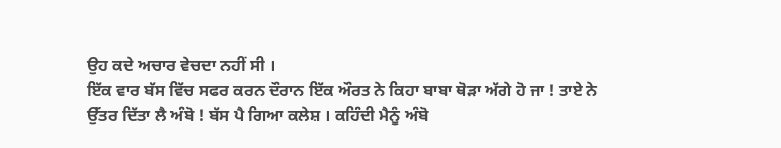ਉਹ ਕਦੇ ਅਚਾਰ ਵੇਚਦਾ ਨਹੀਂ ਸੀ ।
ਇੱਕ ਵਾਰ ਬੱਸ ਵਿੱਚ ਸਫਰ ਕਰਨ ਦੌਰਾਨ ਇੱਕ ਔਰਤ ਨੇ ਕਿਹਾ ਬਾਬਾ ਥੋੜਾ ਅੱਗੇ ਹੋ ਜਾ ! ਤਾਏ ਨੇ ਉੱਤਰ ਦਿੱਤਾ ਲੈ ਅੰਬੋ ! ਬੱਸ ਪੈ ਗਿਆ ਕਲੇਸ਼ । ਕਹਿੰਦੀ ਮੈਨੂੰ ਅੰਬੋ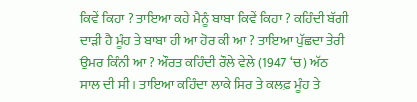ਕਿਵੇਂ ਕਿਹਾ ? ਤਾਇਆ ਕਹੇ ਮੈਨੂੰ ਬਾਬਾ ਕਿਵੇਂ ਕਿਹਾ ? ਕਹਿੰਦੀ ਬੱਗੀ ਦਾੜੀ ਹੈ ਮੂੰਹ ਤੇ ਬਾਬਾ ਹੀ ਆ ਹੋਰ ਕੀ ਆ ? ਤਾਇਆ ਪੁੱਛਦਾ ਤੇਰੀ ਉਮਰ ਕਿੰਨੀ ਆ ? ਔਰਤ ਕਹਿੰਦੀ ਰੌਲੇ ਵੇਲੇ (1947 ‘ਚ) ਅੱਠ ਸਾਲ ਦੀ ਸੀ । ਤਾਇਆ ਕਹਿੰਦਾ ਲਾਕੇ ਸਿਰ ਤੇ ਕਲਫ਼ ਮੂੰਹ ਤੇ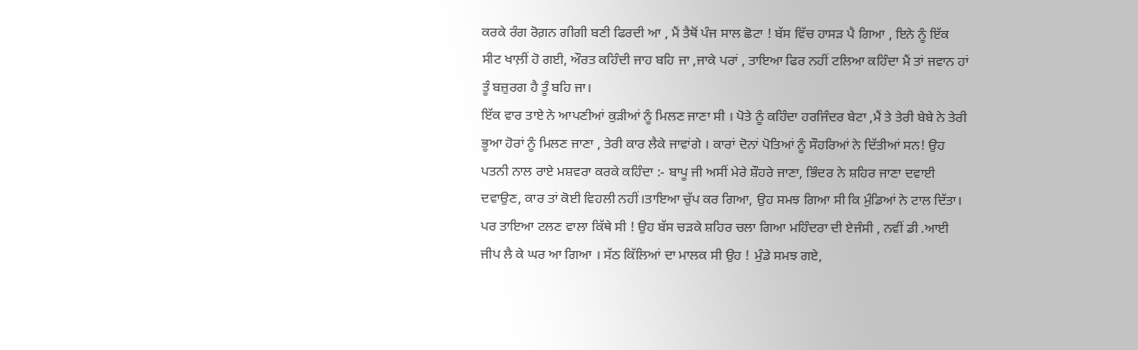ਕਰਕੇ ਰੰਗ ਰੋਗ਼ਨ ਗੀਗੀ ਬਣੀ ਫਿਰਦੀ ਆ , ਮੈਂ ਤੈਥੋਂ ਪੰਜ ਸਾਲ ਛੋਟਾ ! ਬੱਸ ਵਿੱਚ ਹਾਸੜ ਪੈ ਗਿਆ , ਇਨੇ ਨੂੰ ਇੱਕ ਸੀਟ ਖਾਲ਼ੀਂ ਹੋ ਗਈ, ਔਰਤ ਕਹਿੰਦੀ ਜਾਹ ਬਹਿ ਜਾ ,ਜਾਕੇ ਪਰਾਂ , ਤਾਇਆ ਫਿਰ ਨਹੀਂ ਟਲਿਆ ਕਹਿੰਦਾ ਮੈਂ ਤਾਂ ਜਵਾਨ ਹਾਂ ਤੂੰ ਬਜ਼ੁਰਗ ਹੈ ਤੂੰ ਬਹਿ ਜਾ।
ਇੱਕ ਵਾਰ ਤਾਏ ਨੇ ਆਪਣੀਆਂ ਕੁੜੀਆਂ ਨੂੰ ਮਿਲਣ ਜਾਣਾ ਸੀ । ਪੋਤੇ ਨੂੰ ਕਹਿੰਦਾ ਹਰਜਿੰਦਰ ਬੇਟਾ ,ਮੈਂ ਤੇ ਤੇਰੀ ਬੇਬੇ ਨੇ ਤੇਰੀ ਭੂਆ ਹੋਰਾਂ ਨੂੰ ਮਿਲਣ ਜਾਣਾ , ਤੇਰੀ ਕਾਰ ਲੈਕੇ ਜਾਵਾਂਗੇ । ਕਾਰਾਂ ਦੋਨਾਂ ਪੋਤਿਆਂ ਨੂੰ ਸੌਹਰਿਆਂ ਨੇ ਦਿੱਤੀਆਂ ਸਨ! ਉਹ ਪਤਨੀ ਨਾਲ ਰਾਏ ਮਸ਼ਵਰਾ ਕਰਕੇ ਕਹਿੰਦਾ :- ਬਾਪੂ ਜੀ ਅਸੀਂ ਮੇਰੇ ਸ਼ੌਹਰੇ ਜਾਣਾ, ਭਿੰਦਰ ਨੇ ਸ਼ਹਿਰ ਜਾਣਾ ਦਵਾਈ ਦਵਾਉਣ, ਕਾਰ ਤਾਂ ਕੋਈ ਵਿਹਲੀ ਨਹੀਂ।ਤਾਇਆ ਚੁੱਪ ਕਰ ਗਿਆ, ਉਹ ਸਮਝ ਗਿਆ ਸੀ ਕਿ ਮੁੰਡਿਆਂ ਨੇ ਟਾਲ ਦਿੱਤਾ।
ਪਰ ਤਾਇਆ ਟਲਣ ਵਾਲਾ ਕਿੱਥੇ ਸੀ ! ਉਹ ਬੱਸ ਚੜਕੇ ਸ਼ਹਿਰ ਚਲਾ ਗਿਆ ਮਹਿੰਦਰਾ ਦੀ ਏਜੰਸੀ , ਨਵੀਂ ਡੀ .ਆਈ ਜੀਪ ਲੈ ਕੇ ਘਰ ਆ ਗਿਆ । ਸੱਠ ਕਿੱਲਿਆਂ ਦਾ ਮਾਲਕ ਸੀ ਉਹ ! ਮੁੰਡੇ ਸਮਝ ਗਏ,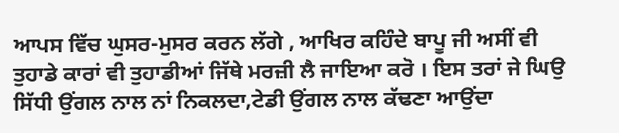ਆਪਸ ਵਿੱਚ ਘੁਸਰ-ਮੁਸਰ ਕਰਨ ਲੱਗੇ , ਆਖਿਰ ਕਹਿੰਦੇ ਬਾਪੂ ਜੀ ਅਸੀਂ ਵੀ ਤੁਹਾਡੇ ਕਾਰਾਂ ਵੀ ਤੁਹਾਡੀਆਂ ਜਿੱਥੇ ਮਰਜ਼ੀ ਲੈ ਜਾਇਆ ਕਰੋ । ਇਸ ਤਰਾਂ ਜੇ ਘਿਉ ਸਿੱਧੀ ਉਂਗਲ ਨਾਲ ਨਾਂ ਨਿਕਲਦਾ,ਟੇਡੀ ਉਂਗਲ ਨਾਲ ਕੱਢਣਾ ਆਉਂਦਾ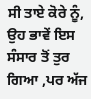ਸੀ ਤਾਏ ਕੋਰੇ ਨੂੰ, ਉਹ ਭਾਵੇਂ ਇਸ ਸੰਸਾਰ ਤੋਂ ਤੁਰ ਗਿਆ ,ਪਰ ਅੱਜ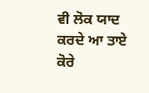ਵੀ ਲੋਕ ਯਾਦ ਕਰਦੇ ਆ ਤਾਏ ਕੋਰੇ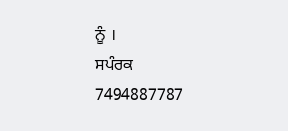ਨੂੰ ।
ਸਪੰਰਕ 7494887787